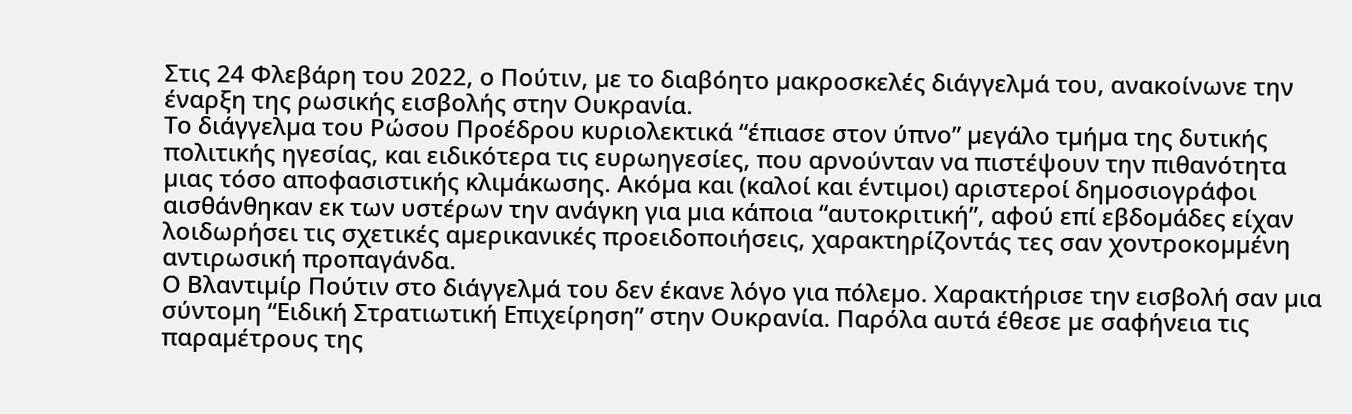Στις 24 Φλεβάρη του 2022, ο Πούτιν, µε το διαβόητο µακροσκελές διάγγελµά του, ανακοίνωνε την έναρξη της ρωσικής εισβολής στην Ουκρανία.
Το διάγγελµα του Ρώσου Προέδρου κυριολεκτικά “έπιασε στον ύπνο” µεγάλο τµήµα της δυτικής πολιτικής ηγεσίας, και ειδικότερα τις ευρωηγεσίες, που αρνούνταν να πιστέψουν την πιθανότητα µιας τόσο αποφασιστικής κλιµάκωσης. Ακόµα και (καλοί και έντιµοι) αριστεροί δηµοσιογράφοι αισθάνθηκαν εκ των υστέρων την ανάγκη για µια κάποια “αυτοκριτική”, αφού επί εβδοµάδες είχαν λοιδωρήσει τις σχετικές αµερικανικές προειδοποιήσεις, χαρακτηρίζοντάς τες σαν χοντροκοµµένη αντιρωσική προπαγάνδα.
Ο Βλαντιµίρ Πούτιν στο διάγγελµά του δεν έκανε λόγο για πόλεµο. Χαρακτήρισε την εισβολή σαν µια σύντοµη “Ειδική Στρατιωτική Επιχείρηση” στην Ουκρανία. Παρόλα αυτά έθεσε µε σαφήνεια τις παραµέτρους της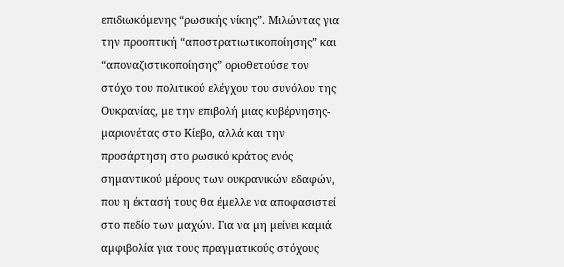επιδιωκόµενης “ρωσικής νίκης”. Μιλώντας για την προοπτική “αποστρατιωτικοποίησης” και “αποναζιστικοποίησης” οριοθετούσε τον στόχο του πολιτικού ελέγχου του συνόλου της Ουκρανίας, µε την επιβολή µιας κυβέρνησης-µαριονέτας στο Κίεβο, αλλά και την προσάρτηση στο ρωσικό κράτος ενός σηµαντικού µέρους των ουκρανικών εδαφών, που η έκτασή τους θα έµελλε να αποφασιστεί στο πεδίο των µαχών. Για να µη µείνει καµιά αµφιβολία για τους πραγµατικούς στόχους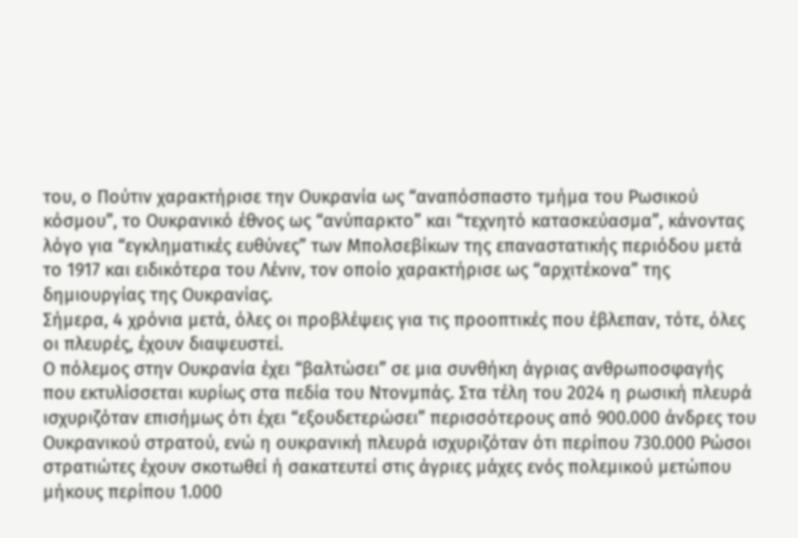του, ο Πούτιν χαρακτήρισε την Ουκρανία ως “αναπόσπαστο τµήµα του Ρωσικού κόσµου”, το Ουκρανικό έθνος ως “ανύπαρκτο” και “τεχνητό κατασκεύασµα”, κάνοντας λόγο για “εγκληµατικές ευθύνες” των Μπολσεβίκων της επαναστατικής περιόδου µετά το 1917 και ειδικότερα του Λένιν, τον οποίο χαρακτήρισε ως “αρχιτέκονα” της δηµιουργίας της Ουκρανίας.
Σήµερα, 4 χρόνια µετά, όλες οι προβλέψεις για τις προοπτικές που έβλεπαν, τότε, όλες οι πλευρές, έχουν διαψευστεί.
Ο πόλεµος στην Ουκρανία έχει “βαλτώσει” σε µια συνθήκη άγριας ανθρωποσφαγής που εκτυλίσσεται κυρίως στα πεδία του Ντονµπάς. Στα τέλη του 2024 η ρωσική πλευρά ισχυριζόταν επισήµως ότι έχει “εξουδετερώσει” περισσότερους από 900.000 άνδρες του Ουκρανικού στρατού, ενώ η ουκρανική πλευρά ισχυριζόταν ότι περίπου 730.000 Ρώσοι στρατιώτες έχουν σκοτωθεί ή σακατευτεί στις άγριες µάχες ενός πολεµικού µετώπου µήκους περίπου 1.000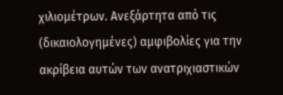χιλιοµέτρων. Ανεξάρτητα από τις (δικαιολογηµένες) αµφιβολίες για την ακρίβεια αυτών των ανατριχιαστικών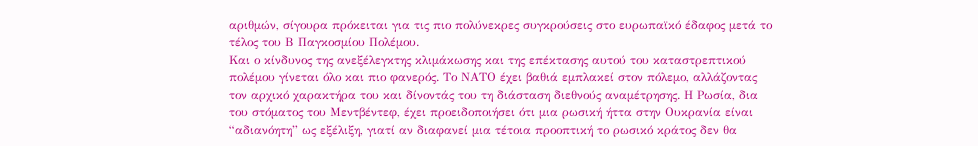αριθµών, σίγουρα πρόκειται για τις πιο πολύνεκρες συγκρούσεις στο ευρωπαϊκό έδαφος µετά το τέλος του Β Παγκοσµίου Πολέµου.
Και ο κίνδυνος της ανεξέλεγκτης κλιµάκωσης και της επέκτασης αυτού του καταστρεπτικού πολέµου γίνεται όλο και πιο φανερός. Το ΝΑΤΟ έχει βαθιά εµπλακεί στον πόλεµο, αλλάζοντας τον αρχικό χαρακτήρα του και δίνοντάς του τη διάσταση διεθνούς αναµέτρησης. Η Ρωσία, δια του στόµατος του Μεντβέντεφ, έχει προειδοποιήσει ότι µια ρωσική ήττα στην Ουκρανία είναι “αδιανόητη” ως εξέλιξη, γιατί αν διαφανεί µια τέτοια προοπτική το ρωσικό κράτος δεν θα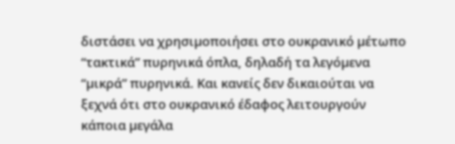διστάσει να χρησιµοποιήσει στο ουκρανικό µέτωπο “τακτικά” πυρηνικά όπλα, δηλαδή τα λεγόµενα “µικρά” πυρηνικά. Και κανείς δεν δικαιούται να ξεχνά ότι στο ουκρανικό έδαφος λειτουργούν κάποια µεγάλα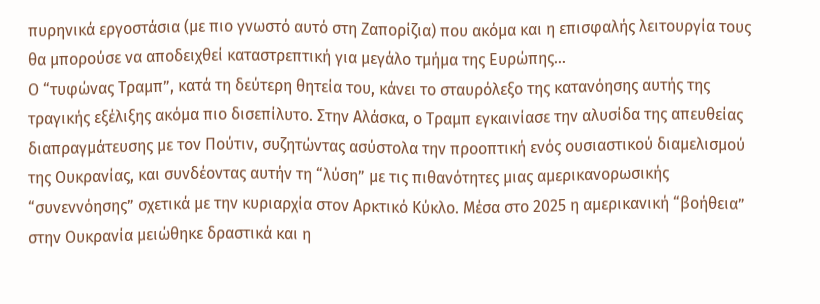πυρηνικά εργοστάσια (µε πιο γνωστό αυτό στη Ζαπορίζια) που ακόµα και η επισφαλής λειτουργία τους θα µπορούσε να αποδειχθεί καταστρεπτική για µεγάλο τµήµα της Ευρώπης…
Ο “τυφώνας Τραµπ”, κατά τη δεύτερη θητεία του, κάνει το σταυρόλεξο της κατανόησης αυτής της τραγικής εξέλιξης ακόµα πιο δισεπίλυτο. Στην Αλάσκα, ο Τραµπ εγκαινίασε την αλυσίδα της απευθείας διαπραγµάτευσης µε τον Πούτιν, συζητώντας ασύστολα την προοπτική ενός ουσιαστικού διαµελισµού της Ουκρανίας, και συνδέοντας αυτήν τη “λύση” µε τις πιθανότητες µιας αµερικανορωσικής “συνεννόησης” σχετικά µε την κυριαρχία στον Αρκτικό Κύκλο. Μέσα στο 2025 η αµερικανική “βοήθεια” στην Ουκρανία µειώθηκε δραστικά και η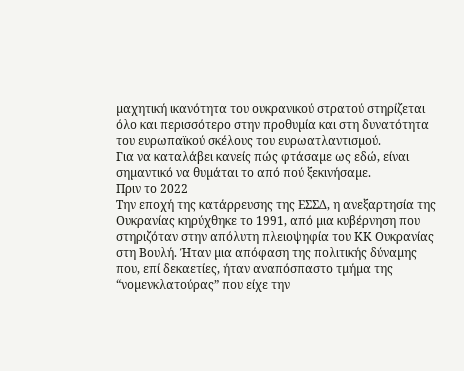µαχητική ικανότητα του ουκρανικού στρατού στηρίζεται όλο και περισσότερο στην προθυµία και στη δυνατότητα του ευρωπαϊκού σκέλους του ευρωατλαντισµού.
Για να καταλάβει κανείς πώς φτάσαµε ως εδώ, είναι σηµαντικό να θυµάται το από πού ξεκινήσαµε.
Πριν το 2022
Την εποχή της κατάρρευσης της ΕΣΣΔ, η ανεξαρτησία της Ουκρανίας κηρύχθηκε το 1991, από µια κυβέρνηση που στηριζόταν στην απόλυτη πλειοψηφία του ΚΚ Ουκρανίας στη Βουλή. Ήταν µια απόφαση της πολιτικής δύναµης που, επί δεκαετίες, ήταν αναπόσπαστο τµήµα της “νοµενκλατούρας” που είχε την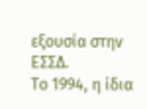εξουσία στην ΕΣΣΔ.
Το 1994, η ίδια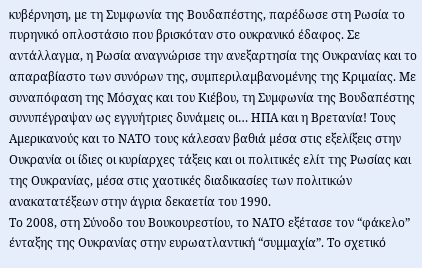κυβέρνηση, µε τη Συµφωνία της Βουδαπέστης, παρέδωσε στη Ρωσία το πυρηνικό οπλοστάσιο που βρισκόταν στο ουκρανικό έδαφος. Σε αντάλλαγµα, η Ρωσία αναγνώρισε την ανεξαρτησία της Ουκρανίας και το απαραβίαστο των συνόρων της, συµπεριλαµβανοµένης της Κριµαίας. Με συναπόφαση της Μόσχας και του Κιέβου, τη Συµφωνία της Βουδαπέστης συνυπέγραψαν ως εγγυήτριες δυνάµεις οι… ΗΠΑ και η Βρετανία! Τους Αµερικανούς και το ΝΑΤΟ τους κάλεσαν βαθιά µέσα στις εξελίξεις στην Ουκρανία οι ίδιες οι κυρίαρχες τάξεις και οι πολιτικές ελίτ της Ρωσίας και της Ουκρανίας, µέσα στις χαοτικές διαδικασίες των πολιτικών ανακατατέξεων στην άγρια δεκαετία του 1990.
Το 2008, στη Σύνοδο του Βουκουρεστίου, το ΝΑΤΟ εξέτασε τον “φάκελο” ένταξης της Ουκρανίας στην ευρωατλαντική “συµµαχία”. Το σχετικό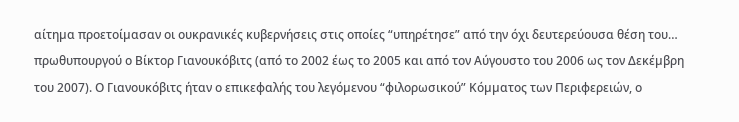αίτηµα προετοίµασαν οι ουκρανικές κυβερνήσεις στις οποίες “υπηρέτησε” από την όχι δευτερεύουσα θέση του… πρωθυπουργού ο Βίκτορ Γιανουκόβιτς (από το 2002 έως το 2005 και από τον Αύγουστο του 2006 ως τον Δεκέµβρη του 2007). Ο Γιανουκόβιτς ήταν ο επικεφαλής του λεγόµενου “φιλορωσικού” Κόµµατος των Περιφερειών, ο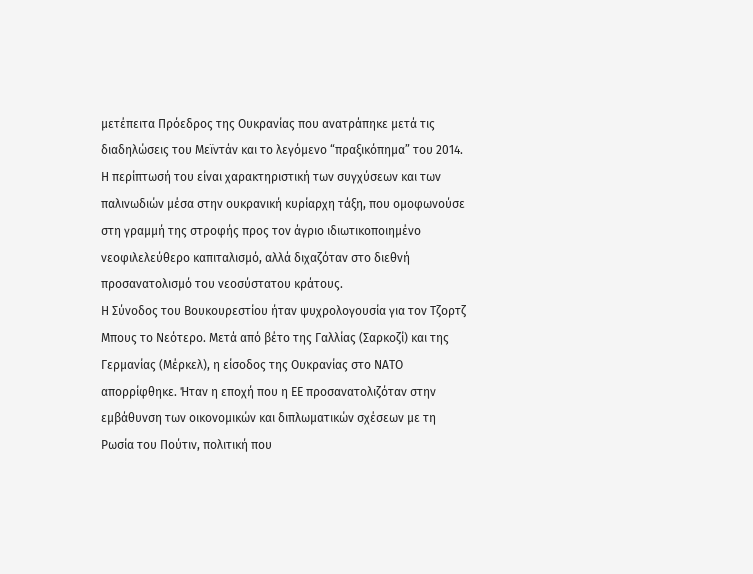µετέπειτα Πρόεδρος της Ουκρανίας που ανατράπηκε µετά τις διαδηλώσεις του Μεϊντάν και το λεγόµενο “πραξικόπηµα” του 2014. Η περίπτωσή του είναι χαρακτηριστική των συγχύσεων και των παλινωδιών µέσα στην ουκρανική κυρίαρχη τάξη, που οµοφωνούσε στη γραµµή της στροφής προς τον άγριο ιδιωτικοποιηµένο νεοφιλελεύθερο καπιταλισµό, αλλά διχαζόταν στο διεθνή προσανατολισµό του νεοσύστατου κράτους.
Η Σύνοδος του Βουκουρεστίου ήταν ψυχρολογουσία για τον Τζορτζ Μπους το Νεότερο. Μετά από βέτο της Γαλλίας (Σαρκοζί) και της Γερµανίας (Μέρκελ), η είσοδος της Ουκρανίας στο ΝΑΤΟ απορρίφθηκε. Ήταν η εποχή που η ΕΕ προσανατολιζόταν στην εµβάθυνση των οικονοµικών και διπλωµατικών σχέσεων µε τη Ρωσία του Πούτιν, πολιτική που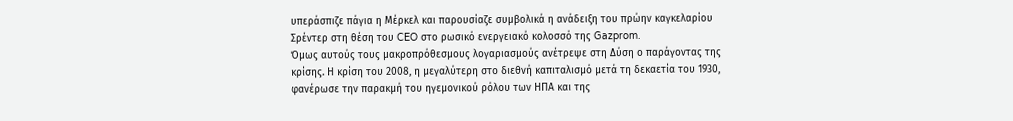υπεράσπιζε πάγια η Μέρκελ και παρουσίαζε συµβολικά η ανάδειξη του πρώην καγκελαρίου Σρέντερ στη θέση του CEO στο ρωσικό ενεργειακό κολοσσό της Gazprom.
Όµως αυτούς τους µακροπρόθεσµους λογαριασµούς ανέτρεψε στη Δύση ο παράγοντας της κρίσης. Η κρίση του 2008, η µεγαλύτερη στο διεθνή καπιταλισµό µετά τη δεκαετία του 1930, φανέρωσε την παρακµή του ηγεµονικού ρόλου των ΗΠΑ και της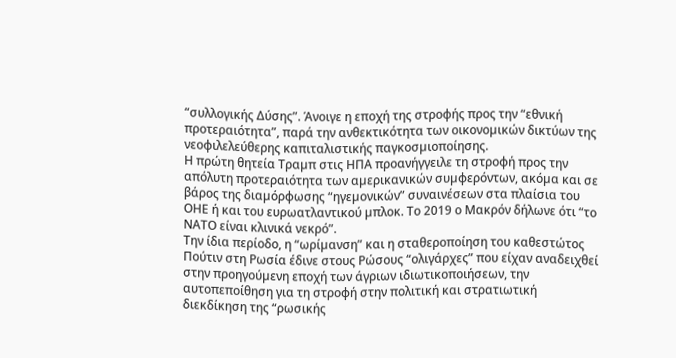“συλλογικής Δύσης”. Άνοιγε η εποχή της στροφής προς την “εθνική προτεραιότητα”, παρά την ανθεκτικότητα των οικονοµικών δικτύων της νεοφιλελεύθερης καπιταλιστικής παγκοσµιοποίησης.
Η πρώτη θητεία Τραµπ στις ΗΠΑ προανήγγειλε τη στροφή προς την απόλυτη προτεραιότητα των αµερικανικών συµφερόντων, ακόµα και σε βάρος της διαµόρφωσης “ηγεµονικών” συναινέσεων στα πλαίσια του ΟΗΕ ή και του ευρωατλαντικού µπλοκ. Το 2019 ο Μακρόν δήλωνε ότι “το ΝΑΤΟ είναι κλινικά νεκρό”.
Την ίδια περίοδο, η “ωρίµανση” και η σταθεροποίηση του καθεστώτος Πούτιν στη Ρωσία έδινε στους Ρώσους “ολιγάρχες” που είχαν αναδειχθεί στην προηγούµενη εποχή των άγριων ιδιωτικοποιήσεων, την αυτοπεποίθηση για τη στροφή στην πολιτική και στρατιωτική διεκδίκηση της “ρωσικής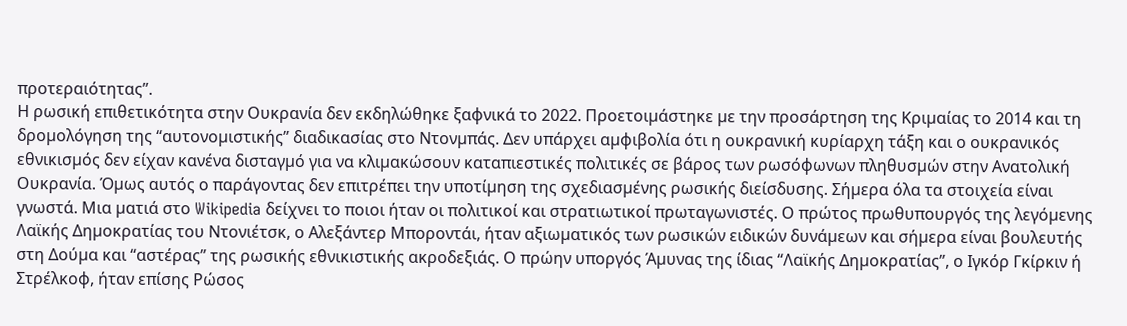προτεραιότητας”.
Η ρωσική επιθετικότητα στην Ουκρανία δεν εκδηλώθηκε ξαφνικά το 2022. Προετοιµάστηκε µε την προσάρτηση της Κριµαίας το 2014 και τη δροµολόγηση της “αυτονοµιστικής” διαδικασίας στο Ντονµπάς. Δεν υπάρχει αµφιβολία ότι η ουκρανική κυρίαρχη τάξη και ο ουκρανικός εθνικισµός δεν είχαν κανένα δισταγµό για να κλιµακώσουν καταπιεστικές πολιτικές σε βάρος των ρωσόφωνων πληθυσµών στην Ανατολική Ουκρανία. Όµως αυτός ο παράγοντας δεν επιτρέπει την υποτίµηση της σχεδιασµένης ρωσικής διείσδυσης. Σήµερα όλα τα στοιχεία είναι γνωστά. Μια µατιά στο Wikipedia δείχνει το ποιοι ήταν οι πολιτικοί και στρατιωτικοί πρωταγωνιστές. Ο πρώτος πρωθυπουργός της λεγόµενης Λαϊκής Δηµοκρατίας του Ντονιέτσκ, ο Αλεξάντερ Μποροντάι, ήταν αξιωµατικός των ρωσικών ειδικών δυνάµεων και σήµερα είναι βουλευτής στη Δούµα και “αστέρας” της ρωσικής εθνικιστικής ακροδεξιάς. Ο πρώην υποργός Άµυνας της ίδιας “Λαϊκής Δηµοκρατίας”, ο Ιγκόρ Γκίρκιν ή Στρέλκοφ, ήταν επίσης Ρώσος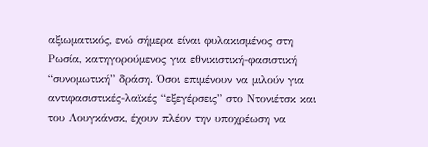αξιωµατικός, ενώ σήµερα είναι φυλακισµένος στη Ρωσία, κατηγορούµενος για εθνικιστική-φασιστική “συνοµωτική” δράση. Όσοι επιµένουν να µιλούν για αντιφασιστικές-λαϊκές “εξεγέρσεις” στο Ντονιέτσκ και του Λουγκάνσκ, έχουν πλέον την υποχρέωση να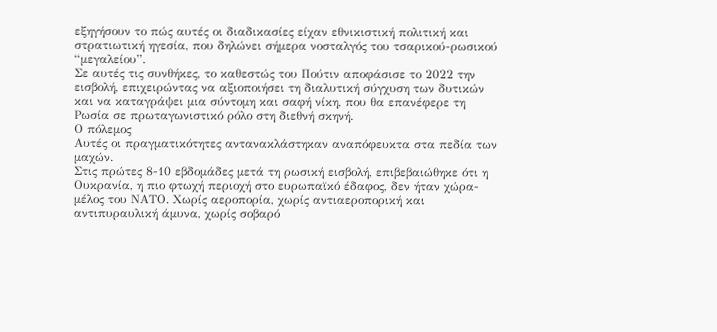εξηγήσουν το πώς αυτές οι διαδικασίες είχαν εθνικιστική πολιτική και στρατιωτική ηγεσία, που δηλώνει σήµερα νοσταλγός του τσαρικού-ρωσικού “µεγαλείου”.
Σε αυτές τις συνθήκες, το καθεστώς του Πούτιν αποφάσισε το 2022 την εισβολή, επιχειρώντας να αξιοποιήσει τη διαλυτική σύγχυση των δυτικών και να καταγράψει µια σύντοµη και σαφή νίκη, που θα επανέφερε τη Ρωσία σε πρωταγωνιστικό ρόλο στη διεθνή σκηνή.
Ο πόλεµος
Αυτές οι πραγµατικότητες αντανακλάστηκαν αναπόφευκτα στα πεδία των µαχών.
Στις πρώτες 8-10 εβδοµάδες µετά τη ρωσική εισβολή, επιβεβαιώθηκε ότι η Ουκρανία, η πιο φτωχή περιοχή στο ευρωπαϊκό έδαφος, δεν ήταν χώρα-µέλος του ΝΑΤΟ. Χωρίς αεροπορία, χωρίς αντιαεροπορική και αντιπυραυλική άµυνα, χωρίς σοβαρό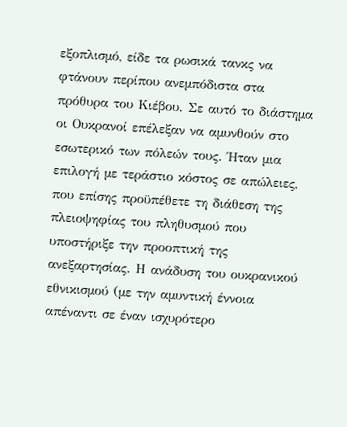εξοπλισµό, είδε τα ρωσικά τανκς να φτάνουν περίπου ανεµπόδιστα στα πρόθυρα του Κιέβου. Σε αυτό το διάστηµα οι Ουκρανοί επέλεξαν να αµυνθούν στο εσωτερικό των πόλεών τους. Ήταν µια επιλογή µε τεράστιο κόστος σε απώλειες, που επίσης προϋπέθετε τη διάθεση της πλειοψηφίας του πληθυσµού που υποστήριξε την προοπτική της ανεξαρτησίας. Η ανάδυση του ουκρανικού εθνικισµού (µε την αµυντική έννοια απέναντι σε έναν ισχυρότερο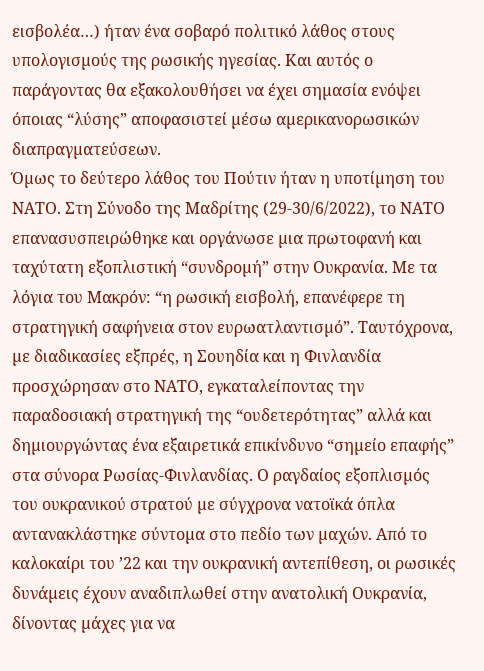εισβολέα…) ήταν ένα σοβαρό πολιτικό λάθος στους υπολογισµούς της ρωσικής ηγεσίας. Και αυτός ο παράγοντας θα εξακολουθήσει να έχει σηµασία ενόψει όποιας “λύσης” αποφασιστεί µέσω αµερικανορωσικών διαπραγµατεύσεων.
Όµως το δεύτερο λάθος του Πούτιν ήταν η υποτίµηση του ΝΑΤΟ. Στη Σύνοδο της Μαδρίτης (29-30/6/2022), το ΝΑΤΟ επανασυσπειρώθηκε και οργάνωσε µια πρωτοφανή και ταχύτατη εξοπλιστική “συνδροµή” στην Ουκρανία. Με τα λόγια του Μακρόν: “η ρωσική εισβολή, επανέφερε τη στρατηγική σαφήνεια στον ευρωατλαντισµό”. Ταυτόχρονα, µε διαδικασίες εξπρές, η Σουηδία και η Φινλανδία προσχώρησαν στο ΝΑΤΟ, εγκαταλείποντας την παραδοσιακή στρατηγική της “ουδετερότητας” αλλά και δηµιουργώντας ένα εξαιρετικά επικίνδυνο “σηµείο επαφής” στα σύνορα Ρωσίας-Φινλανδίας. Ο ραγδαίος εξοπλισµός του ουκρανικού στρατού µε σύγχρονα νατοϊκά όπλα αντανακλάστηκε σύντοµα στο πεδίο των µαχών. Από το καλοκαίρι του ’22 και την ουκρανική αντεπίθεση, οι ρωσικές δυνάµεις έχουν αναδιπλωθεί στην ανατολική Ουκρανία, δίνοντας µάχες για να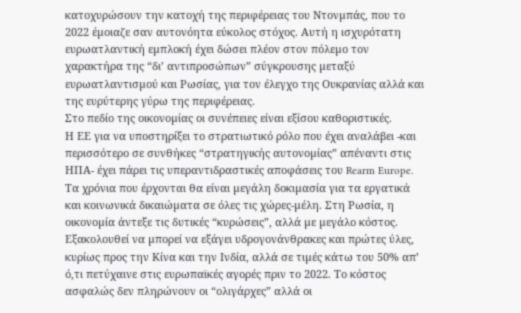κατοχυρώσουν την κατοχή της περιφέρειας του Ντονµπάς, που το 2022 έµοιαζε σαν αυτονόητα εύκολος στόχος. Αυτή η ισχυρότατη ευρωατλαντική εµπλοκή έχει δώσει πλέον στον πόλεµο τον χαρακτήρα της “δι’ αντιπροσώπων” σύγκρουσης µεταξύ ευρωατλαντισµού και Ρωσίας, για τον έλεγχο της Ουκρανίας αλλά και της ευρύτερης γύρω της περιφέρειας.
Στο πεδίο της οικονοµίας οι συνέπειες είναι εξίσου καθοριστικές.
Η ΕΕ για να υποστηρίξει το στρατιωτικό ρόλο που έχει αναλάβει -και περισσότερο σε συνθήκες “στρατηγικής αυτονοµίας” απέναντι στις ΗΠΑ- έχει πάρει τις υπεραντιδραστικές αποφάσεις του Rearm Europe. Τα χρόνια που έρχονται θα είναι µεγάλη δοκιµασία για τα εργατικά και κοινωνικά δικαιώµατα σε όλες τις χώρες-µέλη. Στη Ρωσία, η οικονοµία άντεξε τις δυτικές “κυρώσεις”, αλλά µε µεγάλο κόστος. Εξακολουθεί να µπορεί να εξάγει υδρογονάνθρακες και πρώτες ύλες, κυρίως προς την Κίνα και την Ινδία, αλλά σε τιµές κάτω του 50% απ’ ό,τι πετύχαινε στις ευρωπαϊκές αγορές πριν το 2022. Το κόστος ασφαλώς δεν πληρώνουν οι “ολιγάρχες” αλλά οι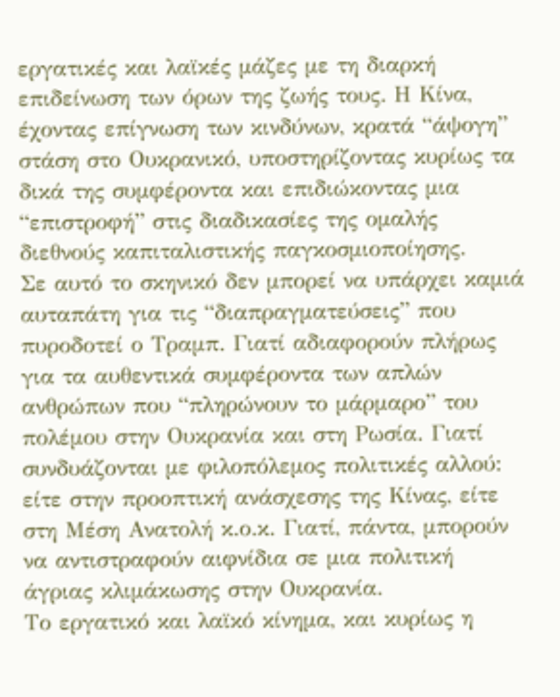εργατικές και λαϊκές µάζες µε τη διαρκή επιδείνωση των όρων της ζωής τους. Η Κίνα, έχοντας επίγνωση των κινδύνων, κρατά “άψογη” στάση στο Ουκρανικό, υποστηρίζοντας κυρίως τα δικά της συµφέροντα και επιδιώκοντας µια “επιστροφή” στις διαδικασίες της οµαλής διεθνούς καπιταλιστικής παγκοσµιοποίησης.
Σε αυτό το σκηνικό δεν µπορεί να υπάρχει καµιά αυταπάτη για τις “διαπραγµατεύσεις” που πυροδοτεί ο Τραµπ. Γιατί αδιαφορούν πλήρως για τα αυθεντικά συµφέροντα των απλών ανθρώπων που “πληρώνουν το µάρµαρο” του πολέµου στην Ουκρανία και στη Ρωσία. Γιατί συνδυάζονται µε φιλοπόλεµος πολιτικές αλλού: είτε στην προοπτική ανάσχεσης της Κίνας, είτε στη Μέση Ανατολή κ.ο.κ. Γιατί, πάντα, µπορούν να αντιστραφούν αιφνίδια σε µια πολιτική άγριας κλιµάκωσης στην Ουκρανία.
Το εργατικό και λαϊκό κίνηµα, και κυρίως η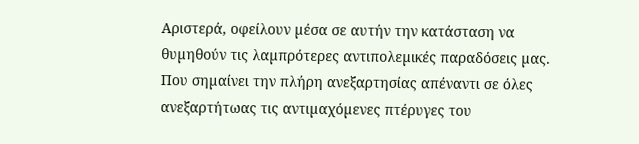Αριστερά, οφείλουν µέσα σε αυτήν την κατάσταση να θυµηθούν τις λαµπρότερες αντιπολεµικές παραδόσεις µας. Που σηµαίνει την πλήρη ανεξαρτησίας απέναντι σε όλες ανεξαρτήτωας τις αντιµαχόµενες πτέρυγες του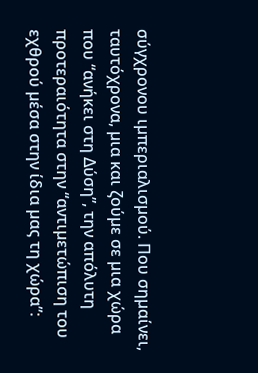σύγχρονου ιµπεριαλισµού. Που σηµαίνει, ταυτόχρονα, µια και ζούµε σε µια χώρα που “ανήκει στη Δύση”, την απόλυτη προτεραιότητα στην “αντιµετώπιση του εχθρού µέσα στην ίδια µας τη χώρα”: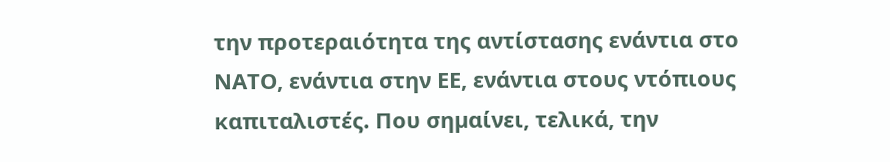την προτεραιότητα της αντίστασης ενάντια στο ΝΑΤΟ, ενάντια στην ΕΕ, ενάντια στους ντόπιους καπιταλιστές. Που σηµαίνει, τελικά, την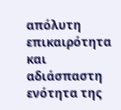απόλυτη επικαιρότητα και αδιάσπαστη ενότητα της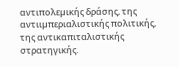αντιπολεµικής δράσης, της αντιιµπεριαλιστικής πολιτικής, της αντικαπιταλιστικής στρατηγικής.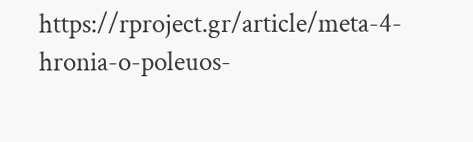https://rproject.gr/article/meta-4-hronia-o-poleuos-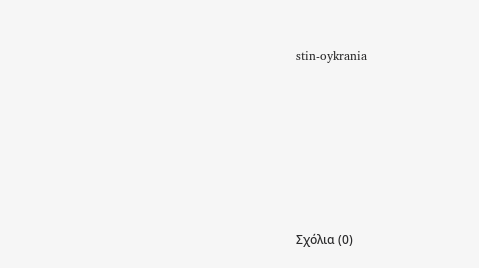stin-oykrania









Σχόλια (0)